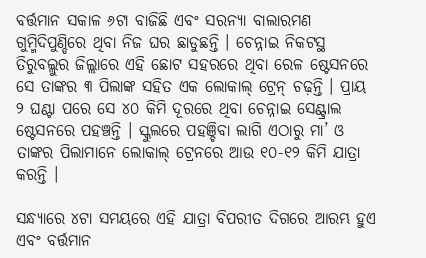ବର୍ତ୍ତମାନ ସକାଳ ୬ଟା ବାଜିଛି ଏବଂ ସରନ୍ୟା ବାଲାରମଣ ଗୁମ୍ମିଦିପୁଣ୍ଡିରେ ଥିବା ନିଜ ଘର ଛାଡୁଛନ୍ତି । ଚେନ୍ନାଇ ନିକଟସ୍ଥ ତିରୁବଲ୍ଲୁର ଜିଲ୍ଲାରେ ଏହି ଛୋଟ ସହରରେ ଥିବା ରେଳ ଷ୍ଟେସନରେ ସେ ତାଙ୍କର ୩ ପିଲାଙ୍କ ସହିତ ଏକ ଲୋକାଲ୍ ଟ୍ରେନ୍ ଚଢ଼ନ୍ତି । ପ୍ରାୟ ୨ ଘଣ୍ଟା ପରେ ସେ ୪୦ କିମି ଦୂରରେ ଥିବା ଚେନ୍ନାଇ ସେଣ୍ଟ୍ରାଲ ଷ୍ଟେସନରେ ପହଞ୍ଚନ୍ତି । ସ୍କୁଲରେ ପହଞ୍ଚିବା ଲାଗି ଏଠାରୁ ମା’ ଓ ତାଙ୍କର ପିଲାମାନେ ଲୋକାଲ୍ ଟ୍ରେନରେ ଆଉ ୧୦-୧୨ କିମି ଯାତ୍ରା କରନ୍ତି ।

ସନ୍ଧ୍ୟାରେ ୪ଟା ସମୟରେ ଏହି ଯାତ୍ରା ବିପରୀତ ଦିଗରେ ଆରମ୍ଭ ହୁଏ ଏବଂ ବର୍ତ୍ତମାନ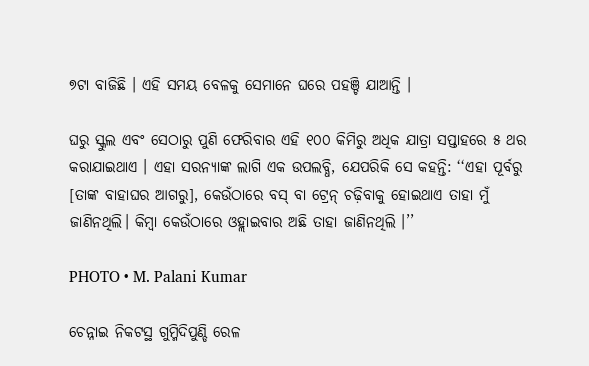୭ଟା ବାଜିଛି । ଏହି ସମୟ ବେଳକୁ ସେମାନେ ଘରେ ପହଞ୍ଚି ଯାଆନ୍ତି ।

ଘରୁ ସ୍କୁଲ ଏବଂ ସେଠାରୁ ପୁଣି ଫେରିବାର ଏହି ୧୦୦ କିମିରୁ ଅଧିକ ଯାତ୍ରା ସପ୍ତାହରେ ୫ ଥର କରାଯାଇଥାଏ । ଏହା ସରନ୍ୟାଙ୍କ ଲାଗି ଏକ ଉପଲବ୍ଧି, ଯେପରିକି ସେ କହନ୍ତି: ‘‘ଏହା ପୂର୍ବରୁ [ତାଙ୍କ ବାହାଘର ଆଗରୁ], କେଉଁଠାରେ ବସ୍ ବା ଟ୍ରେନ୍ ଚଢ଼ିବାକୁ ହୋଇଥାଏ ତାହା ମୁଁ ଜାଣିନଥିଲି। କିମ୍ବା କେଉଁଠାରେ ଓହ୍ଲାଇବାର ଅଛି ତାହା ଜାଣିନଥିଲି ।’’

PHOTO • M. Palani Kumar

ଚେନ୍ନାଇ ନିକଟସ୍ଥ ଗୁମ୍ମିଦିପୁଣ୍ଡି ରେଳ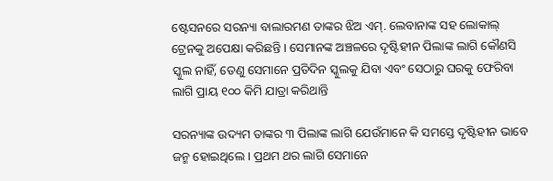ଷ୍ଟେସନରେ ସରନ୍ୟା ବାଲାରମଣ ତାଙ୍କର ଝିଅ ଏମ୍. ଲେବାନାଙ୍କ ସହ ଲୋକାଲ୍ ଟ୍ରେନକୁ ଅପେକ୍ଷା କରିଛନ୍ତି । ସେମାନଙ୍କ ଅଞ୍ଚଳରେ ଦୃଷ୍ଟିହୀନ ପିଲାଙ୍କ ଲାଗି କୌଣସି ସ୍କୁଲ ନାହିଁ, ତେଣୁ ସେମାନେ ପ୍ରତିଦିନ ସ୍କୁଲକୁ ଯିବା ଏବଂ ସେଠାରୁ ଘରକୁ ଫେରିବା ଲାଗି ପ୍ରାୟ ୧୦୦ କିମି ଯାତ୍ରା କରିଥାନ୍ତି

ସରନ୍ୟାଙ୍କ ଉଦ୍ୟମ ତାଙ୍କର ୩ ପିଲାଙ୍କ ଲାଗି ଯେଉଁମାନେ କି ସମସ୍ତେ ଦୃଷ୍ଟିହୀନ ଭାବେ ଜନ୍ମ ହୋଇଥିଲେ । ପ୍ରଥମ ଥର ଲାଗି ସେମାନେ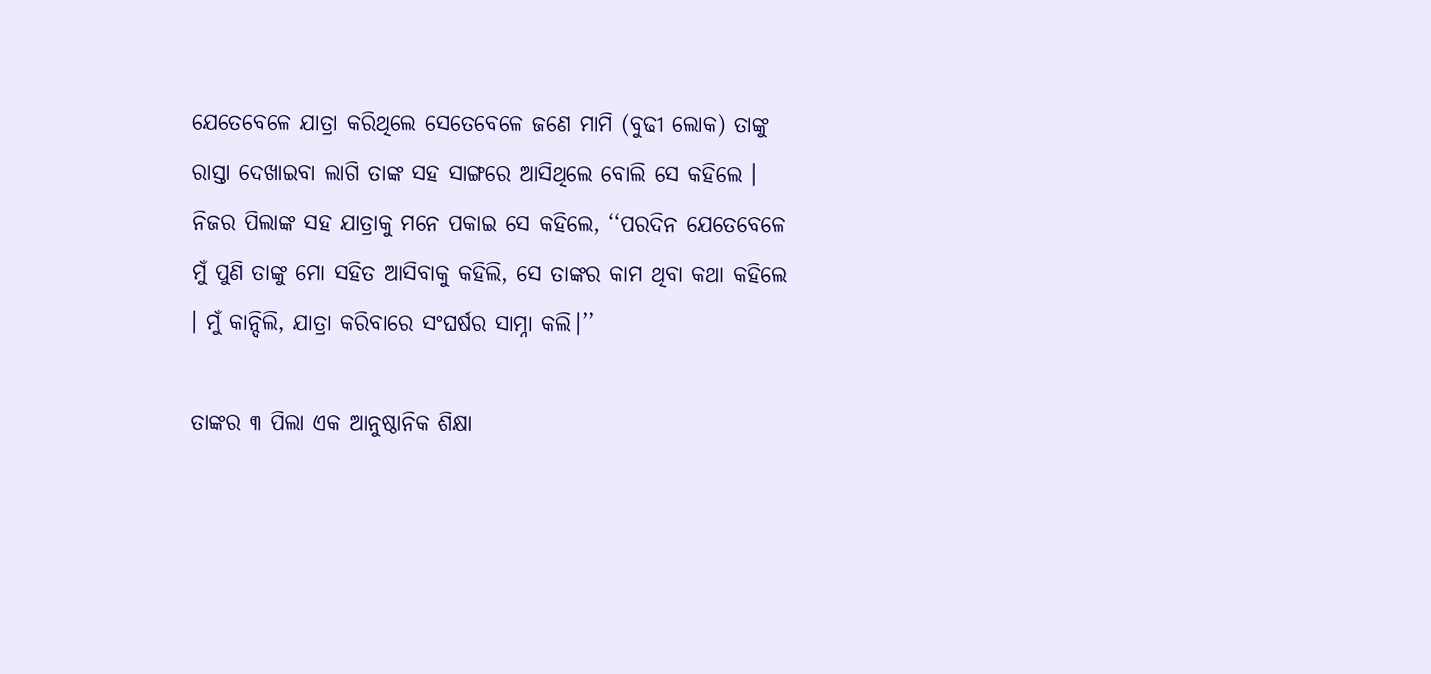ଯେତେବେଳେ ଯାତ୍ରା କରିଥିଲେ ସେତେବେଳେ ଜଣେ ମାମି (ବୁଢୀ ଲୋକ) ତାଙ୍କୁ ରାସ୍ତା ଦେଖାଇବା ଲାଗି ତାଙ୍କ ସହ ସାଙ୍ଗରେ ଆସିଥିଲେ ବୋଲି ସେ କହିଲେ । ନିଜର ପିଲାଙ୍କ ସହ ଯାତ୍ରାକୁ ମନେ ପକାଇ ସେ କହିଲେ, ‘‘ପରଦିନ ଯେତେବେଳେ ମୁଁ ପୁଣି ତାଙ୍କୁ ମୋ ସହିତ ଆସିବାକୁ କହିଲି, ସେ ତାଙ୍କର କାମ ଥିବା କଥା କହିଲେ । ମୁଁ କାନ୍ଦିଲି, ଯାତ୍ରା କରିବାରେ ସଂଘର୍ଷର ସାମ୍ନା କଲି।’’

ତାଙ୍କର ୩ ପିଲା ଏକ ଆନୁଷ୍ଠାନିକ ଶିକ୍ଷା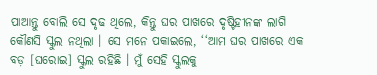ପାଆନ୍ତୁ ବୋଲି ସେ ଦୃଢ ଥିଲେ, କିନ୍ତୁ ଘର ପାଖରେ ଦୃଷ୍ଟିହୀନଙ୍କ ଲାଗି କୌଣସି ସ୍କୁଲ ନଥିଲା । ସେ ମନେ ପକାଇଲେ, ‘‘ଆମ ଘର ପାଖରେ ଏକ ବଡ଼ [ଘରୋଇ] ସ୍କୁଲ ରହିଛି । ମୁଁ ସେହି ସ୍କୁଲକୁ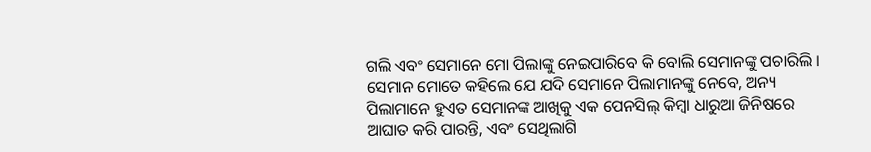ଗଲି ଏବଂ ସେମାନେ ମୋ ପିଲାଙ୍କୁ ନେଇପାରିବେ କି ବୋଲି ସେମାନଙ୍କୁ ପଚାରିଲି । ସେମାନ ମୋତେ କହିଲେ ଯେ ଯଦି ସେମାନେ ପିଲାମାନଙ୍କୁ ନେବେ, ଅନ୍ୟ ପିଲାମାନେ ହୁଏତ ସେମାନଙ୍କ ଆଖିକୁ ଏକ ପେନସିଲ୍ କିମ୍ବା ଧାରୁଆ ଜିନିଷରେ ଆଘାତ କରି ପାରନ୍ତି, ଏବଂ ସେଥିଲାଗି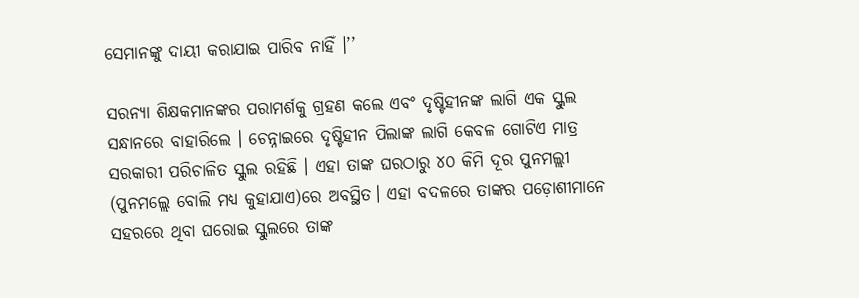ସେମାନଙ୍କୁ ଦାୟୀ କରାଯାଇ ପାରିବ ନାହିଁ ।’’

ସରନ୍ୟା ଶିକ୍ଷକମାନଙ୍କର ପରାମର୍ଶକୁ ଗ୍ରହଣ କଲେ ଏବଂ ଦୃଷ୍ଟିହୀନଙ୍କ ଲାଗି ଏକ ସ୍କୁଲ ସନ୍ଧାନରେ ବାହାରିଲେ । ଚେନ୍ନାଇରେ ଦୃଷ୍ଟିହୀନ ପିଲାଙ୍କ ଲାଗି କେବଳ ଗୋଟିଏ ମାତ୍ର ସରକାରୀ ପରିଚାଳିତ ସ୍କୁଲ ରହିଛି । ଏହା ତାଙ୍କ ଘରଠାରୁ ୪୦ କିମି ଦୂର ପୁନମଲ୍ଲୀ (ପୁନମଲ୍ଲେ ବୋଲି ମଧ୍ୟ କୁହାଯାଏ)ରେ ଅବସ୍ଥିତ। ଏହା ବଦଳରେ ତାଙ୍କର ପଡ଼ୋଶୀମାନେ ସହରରେ ଥିବା ଘରୋଇ ସ୍କୁଲରେ ତାଙ୍କ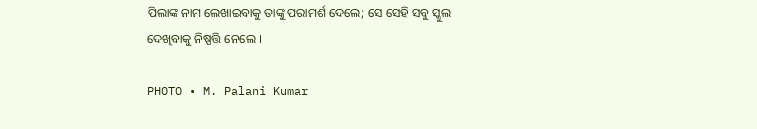ପିଲାଙ୍କ ନାମ ଲେଖାଇବାକୁ ତାଙ୍କୁ ପରାମର୍ଶ ଦେଲେ; ସେ ସେହି ସବୁ ସ୍କୁଲ ଦେଖିବାକୁ ନିଷ୍ପତ୍ତି ନେଲେ ।

PHOTO • M. Palani Kumar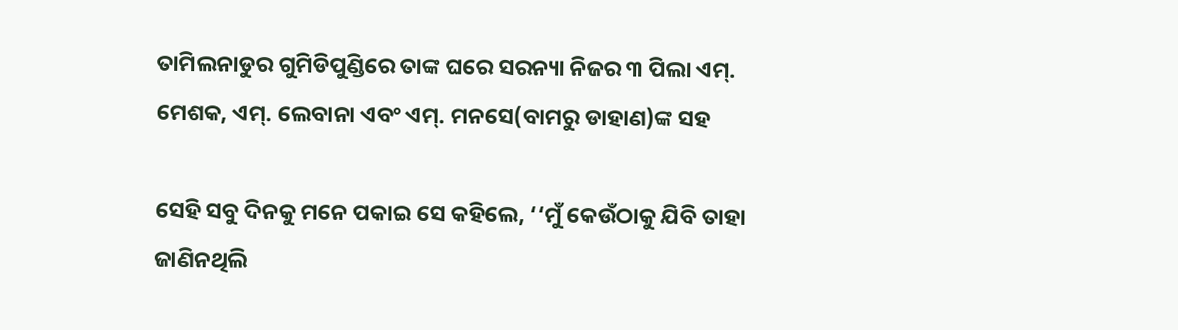ତାମିଲନାଡୁର ଗୁମିଡିପୁଣ୍ଡିରେ ତାଙ୍କ ଘରେ ସରନ୍ୟା ନିଜର ୩ ପିଲା ଏମ୍. ମେଶକ, ଏମ୍. ଲେବାନା ଏବଂ ଏମ୍. ମନସେ(ବାମରୁ ଡାହାଣ)ଙ୍କ ସହ

ସେହି ସବୁ ଦିନକୁ ମନେ ପକାଇ ସେ କହିଲେ, ‘‘ମୁଁ କେଉଁଠାକୁ ଯିବି ତାହା ଜାଣିନଥିଲି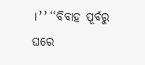।’’ ‘‘ବିବାହ ପୂର୍ବରୁ ଘରେ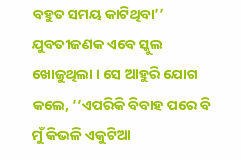ବହୁତ ସମୟ କାଟିଥିବା’’ ଯୁବତୀଜଣକ ଏବେ ସ୍କୁଲ ଖୋଜୁଥିଲା । ସେ ଆହୁରି ଯୋଗ କଲେ, ‘‘ଏପରିକି ବିବାହ ପରେ ବି ମୁଁ କିଭଳି ଏକୁଟିଆ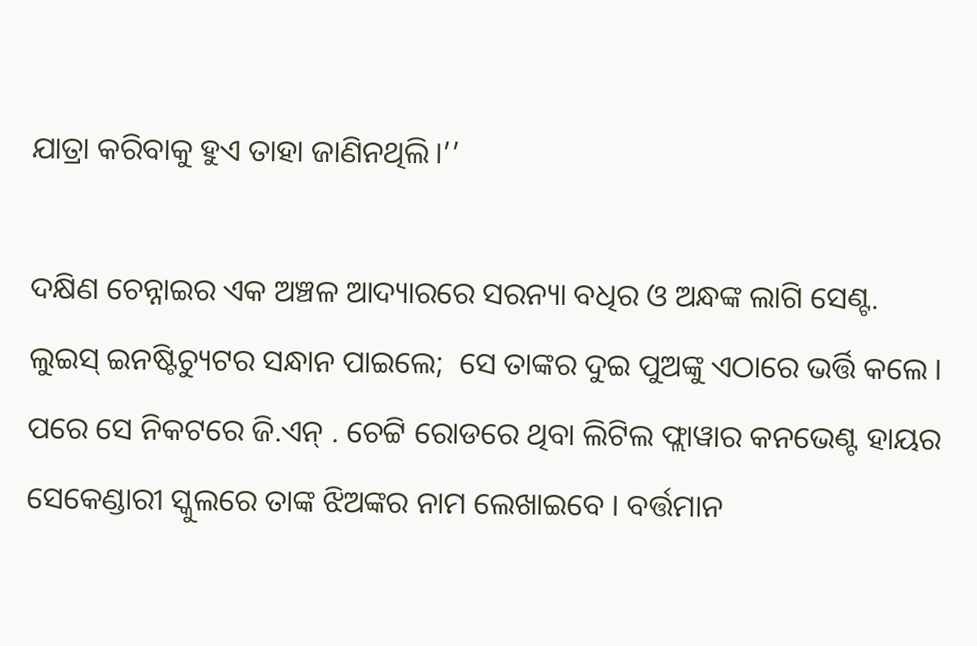ଯାତ୍ରା କରିବାକୁ ହୁଏ ତାହା ଜାଣିନଥିଲି।’’

ଦକ୍ଷିଣ ଚେନ୍ନାଇର ଏକ ଅଞ୍ଚଳ ଆଦ୍ୟାରରେ ସରନ୍ୟା ବଧିର ଓ ଅନ୍ଧଙ୍କ ଲାଗି ସେଣ୍ଟ. ଲୁଇସ୍ ଇନଷ୍ଟିଚ୍ୟୁଟର ସନ୍ଧାନ ପାଇଲେ;  ସେ ତାଙ୍କର ଦୁଇ ପୁଅଙ୍କୁ ଏଠାରେ ଭର୍ତ୍ତି କଲେ । ପରେ ସେ ନିକଟରେ ଜି.ଏନ୍ . ଚେଟ୍ଟି ରୋଡରେ ଥିବା ଲିଟିଲ ଫ୍ଲାୱାର କନଭେଣ୍ଟ ହାୟର ସେକେଣ୍ଡାରୀ ସ୍କୁଲରେ ତାଙ୍କ ଝିଅଙ୍କର ନାମ ଲେଖାଇବେ । ବର୍ତ୍ତମାନ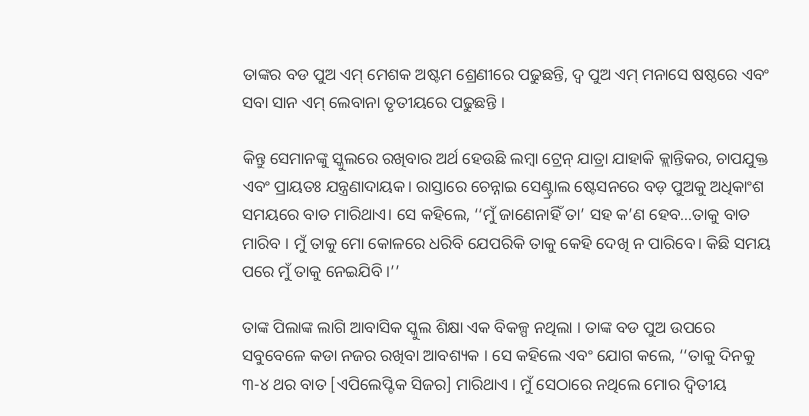ତାଙ୍କର ବଡ ପୁଅ ଏମ୍ ମେଶକ ଅଷ୍ଟମ ଶ୍ରେଣୀରେ ପଢୁଛନ୍ତି, ଦ୍ୱ ପୁଅ ଏମ୍ ମନାସେ ଷଷ୍ଠରେ ଏବଂ ସବା ସାନ ଏମ୍ ଲେବାନା ତୃତୀୟରେ ପଢୁଛନ୍ତି ।

କିନ୍ତୁ ସେମାନଙ୍କୁ ସ୍କୁଲରେ ରଖିବାର ଅର୍ଥ ହେଉଛି ଲମ୍ବା ଟ୍ରେନ୍ ଯାତ୍ରା ଯାହାକି କ୍ଲାନ୍ତିକର, ଚାପଯୁକ୍ତ ଏବଂ ପ୍ରାୟତଃ ଯନ୍ତ୍ରଣାଦାୟକ। ରାସ୍ତାରେ ଚେନ୍ନାଇ ସେଣ୍ଟ୍ରାଲ ଷ୍ଟେସନରେ ବଡ଼ ପୁଅକୁ ଅଧିକାଂଶ ସମୟରେ ବାତ ମାରିଥାଏ। ସେ କହିଲେ, ‘‘ମୁଁ ଜାଣେନାହିଁ ତା’ ସହ କ’ଣ ହେବ…ତାକୁ ବାତ ମାରିବ । ମୁଁ ତାକୁ ମୋ କୋଳରେ ଧରିବି ଯେପରିକି ତାକୁ କେହି ଦେଖି ନ ପାରିବେ। କିଛି ସମୟ ପରେ ମୁଁ ତାକୁ ନେଇଯିବି ।’’

ତାଙ୍କ ପିଲାଙ୍କ ଲାଗି ଆବାସିକ ସ୍କୁଲ ଶିକ୍ଷା ଏକ ବିକଳ୍ପ ନଥିଲା । ତାଙ୍କ ବଡ ପୁଅ ଉପରେ ସବୁବେଳେ କଡା ନଜର ରଖିବା ଆବଶ୍ୟକ । ସେ କହିଲେ ଏବଂ ଯୋଗ କଲେ, ‘‘ତାକୁ ଦିନକୁ ୩-୪ ଥର ବାତ [ଏପିଲେପ୍ଟିକ ସିଜର] ମାରିଥାଏ । ମୁଁ ସେଠାରେ ନଥିଲେ ମୋର ଦ୍ୱିତୀୟ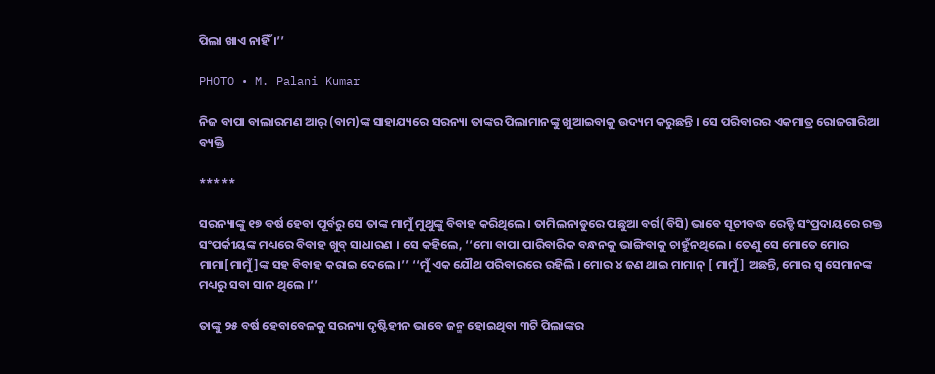ପିଲା ଖାଏ ନାହିଁ ।’’

PHOTO • M. Palani Kumar

ନିଜ ବାପା ବାଲାରମଣ ଆର୍ (ବାମ)ଙ୍କ ସାହାଯ୍ୟରେ ସରନ୍ୟା ତାଙ୍କର ପିଲାମାନଙ୍କୁ ଖୁଆଇବାକୁ ଉଦ୍ୟମ କରୁଛନ୍ତି । ସେ ପରିବାରର ଏକମାତ୍ର ରୋଜଗାରିଆ ବ୍ୟକ୍ତି

*****

ସରନ୍ୟାଙ୍କୁ ୧୭ ବର୍ଷ ହେବା ପୂର୍ବରୁ ସେ ତାଙ୍କ ମାମୁଁ ମୁଥୁଙ୍କୁ ବିବାହ କରିଥିଲେ। ତାମିଲନାଡୁରେ ପଛୁଆ ବର୍ଗ(ବିସି) ଭାବେ ସୂଚୀବଦ୍ଧ ରେଡ୍ଡି ସଂପ୍ରଦାୟରେ ରକ୍ତ ସଂପର୍କୀୟଙ୍କ ମଧ୍ୟରେ ବିବାହ ଖୁବ୍ ସାଧାରଣ । ସେ କହିଲେ, ‘‘ମୋ ବାପା ପାରିବାରିକ ବନ୍ଧନକୁ ଭାଙ୍ଗିବାକୁ ଚାହୁଁନଥିଲେ । ତେଣୁ ସେ ମୋତେ ମୋର ମାମା[ମାମୁଁ]ଙ୍କ ସହ ବିବାହ କରାଇ ଦେଲେ ।’’ ‘‘ମୁଁ ଏକ ଯୌଥ ପରିବାରରେ ରହିଲି । ମୋର ୪ ଜଣ ଥାଇ ମାମାନ୍ [ ମାମୁଁ] ଅଛନ୍ତି, ମୋର ସ୍ୱ ସେମାନଙ୍କ ମଧ୍ୟରୁ ସବା ସାନ ଥିଲେ ।’’

ତାଙ୍କୁ ୨୫ ବର୍ଷ ହେବାବେଳକୁ ସରନ୍ୟା ଦୃଷ୍ଟିହୀନ ଭାବେ ଜନ୍ମ ହୋଇଥିବା ୩ଟି ପିଲାଙ୍କର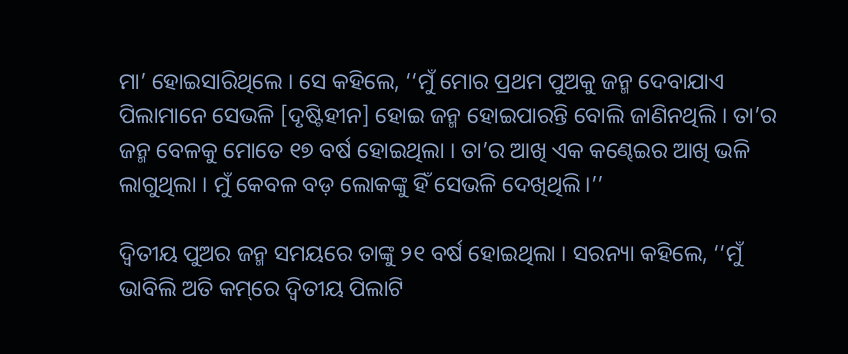ମା’ ହୋଇସାରିଥିଲେ । ସେ କହିଲେ, ‘‘ମୁଁ ମୋର ପ୍ରଥମ ପୁଅକୁ ଜନ୍ମ ଦେବାଯାଏ ପିଲାମାନେ ସେଭଳି [ଦୃଷ୍ଟିହୀନ] ହୋଇ ଜନ୍ମ ହୋଇପାରନ୍ତି ବୋଲି ଜାଣିନଥିଲି । ତା’ର ଜନ୍ମ ବେଳକୁ ମୋତେ ୧୭ ବର୍ଷ ହୋଇଥିଲା । ତା’ର ଆଖି ଏକ କଣ୍ଢେଇର ଆଖି ଭଳି ଲାଗୁଥିଲା । ମୁଁ କେବଳ ବଡ଼ ଲୋକଙ୍କୁ ହିଁ ସେଭଳି ଦେଖିଥିଲି।’’

ଦ୍ୱିତୀୟ ପୁଅର ଜନ୍ମ ସମୟରେ ତାଙ୍କୁ ୨୧ ବର୍ଷ ହୋଇଥିଲା । ସରନ୍ୟା କହିଲେ, ‘‘ମୁଁ ଭାବିଲି ଅତି କମ୍‌ରେ ଦ୍ୱିତୀୟ ପିଲାଟି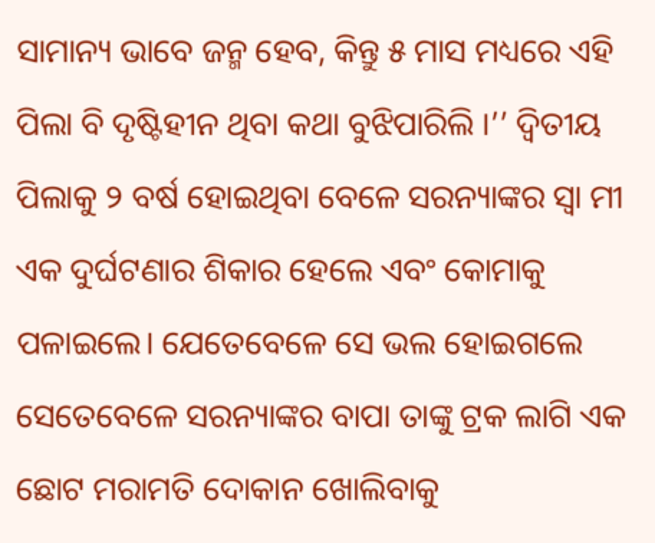ସାମାନ୍ୟ ଭାବେ ଜନ୍ମ ହେବ, କିନ୍ତୁ ୫ ମାସ ମଧ୍ୟରେ ଏହି ପିଲା ବି ଦୃଷ୍ଟିହୀନ ଥିବା କଥା ବୁଝିପାରିଲି ।’’ ଦ୍ୱିତୀୟ ପିଲାକୁ ୨ ବର୍ଷ ହୋଇଥିବା ବେଳେ ସରନ୍ୟାଙ୍କର ସ୍ୱା ମୀ ଏକ ଦୁର୍ଘଟଣାର ଶିକାର ହେଲେ ଏବଂ କୋମାକୁ ପଳାଇଲେ। ଯେତେବେଳେ ସେ ଭଲ ହୋଇଗଲେ ସେତେବେଳେ ସରନ୍ୟାଙ୍କର ବାପା ତାଙ୍କୁ ଟ୍ରକ ଲାଗି ଏକ ଛୋଟ ମରାମତି ଦୋକାନ ଖୋଲିବାକୁ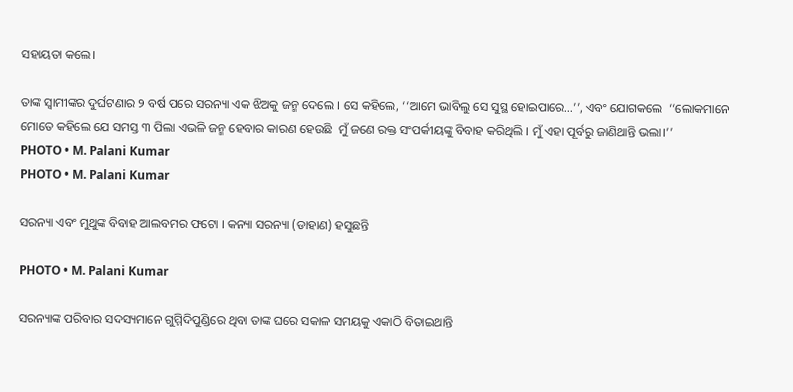ସହାୟତା କଲେ।

ତାଙ୍କ ସ୍ୱାମୀଙ୍କର ଦୁର୍ଘଟଣାର ୨ ବର୍ଷ ପରେ ସରନ୍ୟା ଏକ ଝିଅକୁ ଜନ୍ମ ଦେଲେ । ସେ କହିଲେ, ‘‘ଆମେ ଭାବିଲୁ ସେ ସୁସ୍ଥ ହୋଇପାରେ…’’, ଏବଂ ଯୋଗକଲେ  ‘‘ଲୋକମାନେ ମୋତେ କହିଲେ ଯେ ସମସ୍ତ ୩ ପିଲା ଏଭଳି ଜନ୍ମ ହେବାର କାରଣ ହେଉଛି  ମୁଁ ଜଣେ ରକ୍ତ ସଂପର୍କୀୟଙ୍କୁ ବିବାହ କରିଥିଲି । ମୁଁ ଏହା ପୂର୍ବରୁ ଜାଣିଥାନ୍ତି ଭଲା।’’
PHOTO • M. Palani Kumar
PHOTO • M. Palani Kumar

ସରନ୍ୟା ଏବଂ ମୁଥୁଙ୍କ ବିବାହ ଆଲବମର ଫଟୋ । କନ୍ୟା ସରନ୍ୟା (ଡାହାଣ) ହସୁଛନ୍ତି

PHOTO • M. Palani Kumar

ସରନ୍ୟାଙ୍କ ପରିବାର ସଦସ୍ୟମାନେ ଗୁମ୍ମିଦିପୁଣ୍ଡିରେ ଥିବା ତାଙ୍କ ଘରେ ସକାଳ ସମୟକୁ ଏକାଠି ବିତାଇଥାନ୍ତି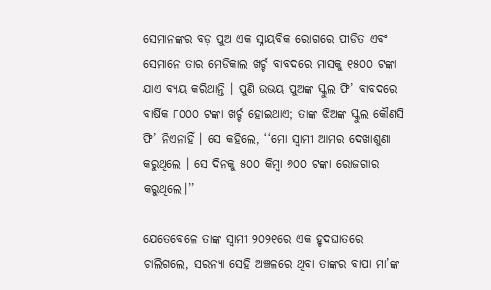ସେମାନଙ୍କର ବଡ଼ ପୁଅ ଏକ ସ୍ନାୟବିକ ରୋଗରେ ପୀଡିତ ଏବଂ ସେମାନେ ତାର ମେଡିକାଲ ଖର୍ଚ୍ଚ ବାବଦରେ ମାସକୁ ୧୫୦୦ ଟଙ୍କା ଯାଏ ବ୍ୟୟ କରିଥାନ୍ତି । ପୁଣି ଉଭୟ ପୁଅଙ୍କ ସ୍କୁଲ ଫି’ ବାବଦରେ ବାର୍ଷିକ ୮୦୦୦ ଟଙ୍କା ଖର୍ଚ୍ଚ ହୋଇଥାଏ; ତାଙ୍କ ଝିଅଙ୍କ ସ୍କୁଲ କୌଣସି ଫି’ ନିଏନାହିଁ । ସେ କହିଲେ, ‘‘ମୋ ସ୍ୱାମୀ ଆମର ଦେଖାଶୁଣା କରୁଥିଲେ । ସେ ଦିନକୁ ୫୦୦ କିମ୍ବା ୬୦୦ ଟଙ୍କା ରୋଜଗାର କରୁଥିଲେ।’’

ଯେତେବେଳେ ତାଙ୍କ ସ୍ୱାମୀ ୨୦୨୧ରେ ଏକ ହୃଦଘାତରେ ଚାଲିଗଲେ, ସରନ୍ୟା ସେହି ଅଞ୍ଚଳରେ ଥିବା ତାଙ୍କର ବାପା ମା’ଙ୍କ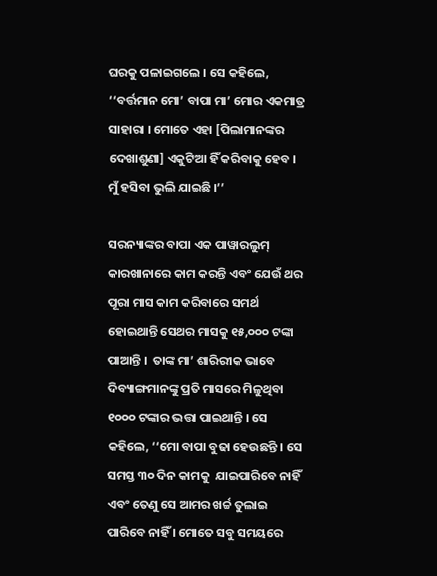ଘରକୁ ପଳାଇଗଲେ । ସେ କହିଲେ, ‘‘ବର୍ତ୍ତମାନ ମୋ’ ବାପା ମା’ ମୋର ଏକମାତ୍ର ସାହାରା । ମୋତେ ଏହା [ପିଲାମାନଙ୍କର ଦେଖାଶୁଣା] ଏକୁଟିଆ ହିଁ କରିବାକୁ ହେବ । ମୁଁ ହସିବା ଭୁଲି ଯାଇଛି ।’’

ସରନ୍ୟାଙ୍କର ବାପା ଏକ ପାୱାରଲୁମ୍ କାରଖାନାରେ କାମ କରନ୍ତି ଏବଂ ଯେଉଁ ଥର ପୂରା ମାସ କାମ କରିବାରେ ସମର୍ଥ ହୋଇଥାନ୍ତି ସେଥର ମାସକୁ ୧୫,୦୦୦ ଟଙ୍କା ପାଆନ୍ତି ।  ତାଙ୍କ ମା’ ଶାରିରୀକ ଭାବେ ଦିବ୍ୟାଙ୍ଗମାନଙ୍କୁ ପ୍ରତି ମାସରେ ମିଳୁଥିବା ୧୦୦୦ ଟଙ୍କାର ଭତ୍ତା ପାଇଥାନ୍ତି । ସେ କହିଲେ, ‘‘ମୋ ବାପା ବୁଢା ହେଉଛନ୍ତି । ସେ ସମସ୍ତ ୩୦ ଦିନ କାମକୁ  ଯାଇପାରିବେ ନାହିଁ ଏବଂ ତେଣୁ ସେ ଆମର ଖର୍ଚ୍ଚ ତୁଲାଇ ପାରିବେ ନାହିଁ । ମୋତେ ସବୁ ସମୟରେ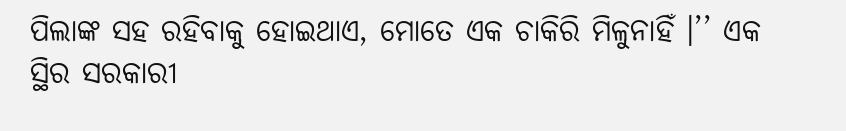ପିଲାଙ୍କ ସହ ରହିବାକୁ ହୋଇଥାଏ, ମୋତେ ଏକ ଚାକିରି ମିଳୁନାହିଁ ।’’ ଏକ ସ୍ଥିର ସରକାରୀ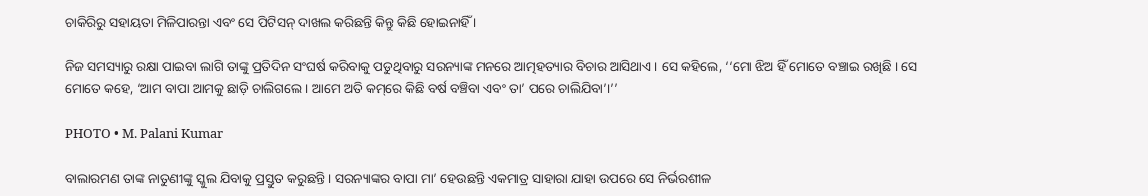ଚାକିରିରୁ ସହାୟତା ମିଳିପାରନ୍ତା ଏବଂ ସେ ପିଟିସନ୍ ଦାଖଲ କରିଛନ୍ତି କିନ୍ତୁ କିଛି ହୋଇନାହିଁ ।

ନିଜ ସମସ୍ୟାରୁ ରକ୍ଷା ପାଇବା ଲାଗି ତାଙ୍କୁ ପ୍ରତିଦିନ ସଂଘର୍ଷ କରିବାକୁ ପଡୁଥିବାରୁ ସରନ୍ୟାଙ୍କ ମନରେ ଆତ୍ମହତ୍ୟାର ବିଚାର ଆସିଥାଏ । ସେ କହିଲେ, ‘‘ମୋ ଝିଅ ହିଁ ମୋତେ ବଞ୍ଚାଇ ରଖିଛି । ସେ ମୋତେ କହେ, ‘ଆମ ବାପା ଆମକୁ ଛାଡ଼ି ଚାଲିଗଲେ । ଆମେ ଅତି କମ୍‌ରେ କିଛି ବର୍ଷ ବଞ୍ଚିବା ଏବଂ ତା’ ପରେ ଚାଲିଯିବା’।’’

PHOTO • M. Palani Kumar

ବାଲାରମଣ ତାଙ୍କ ନାତୁଣୀଙ୍କୁ ସ୍କୁଲ ଯିବାକୁ ପ୍ରସ୍ତୁତ କରୁଛନ୍ତି । ସରନ୍ୟାଙ୍କର ବାପା ମା’ ହେଉଛନ୍ତି ଏକମାତ୍ର ସାହାରା ଯାହା ଉପରେ ସେ ନିର୍ଭରଶୀଳ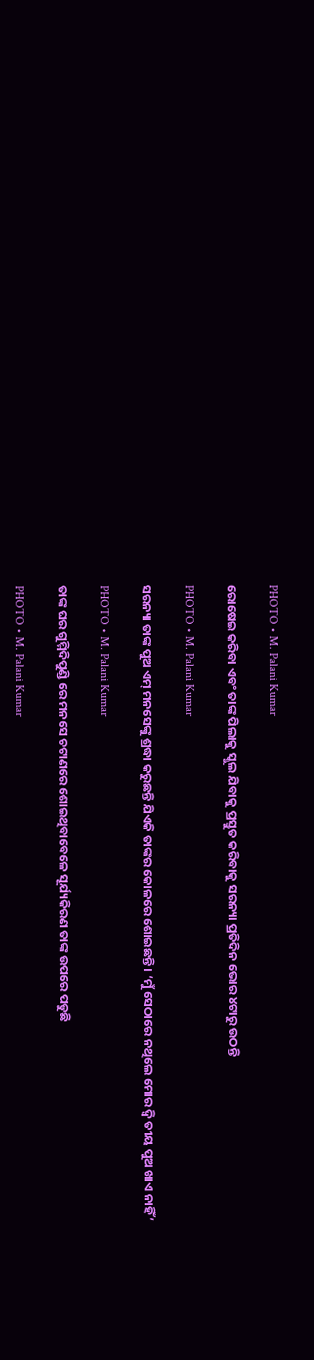PHOTO • M. Palani Kumar

ରୋଷେଇ କରିବା ଏବଂ ତାଙ୍କ ପିଲାକୁ ସ୍କୁଲ ଯିବାକୁ ପ୍ରସ୍ତୁତ କରିବାକୁ ସରନ୍ୟା ପ୍ରତିଦିନ ଭୋର ୪ଟାରୁ ଉଠନ୍ତି

PHOTO • M. Palani Kumar

ସରନ୍ୟା ତାଙ୍କ ପୁଅ ଏମ୍ ମନସେଙ୍କୁ ଶ୍ରଦ୍ଧା କରୁଛନ୍ତି ଯିଏକି ତାଙ୍କର କୋଳରେ ଶୋଇଛନ୍ତି । ‘ମୁଁ ସେଠାରେ ନଥିଲେ ମୋର ଦ୍ୱି ତୀୟ ପୁଅ ଖାଏ ନାହିଁ’

PHOTO • M. Palani Kumar

ତାଙ୍କ ଘର ଗୁମ୍ମିଦିପୁଣ୍ଡି ରେ ମନସେ ଚଟାଣରେ ଶୋଇଥିବାବେଳେ ସୂର୍ଯ୍ୟକିରଣ ତାଙ୍କ ଉପରେ ପଡୁଛି

PHOTO • M. Palani Kumar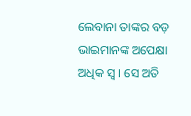ଲେବାନା ତାଙ୍କର ବଡ଼ ଭାଇମାନଙ୍କ ଅପେକ୍ଷା ଅଧିକ ସ୍ୱ । ସେ ଅତି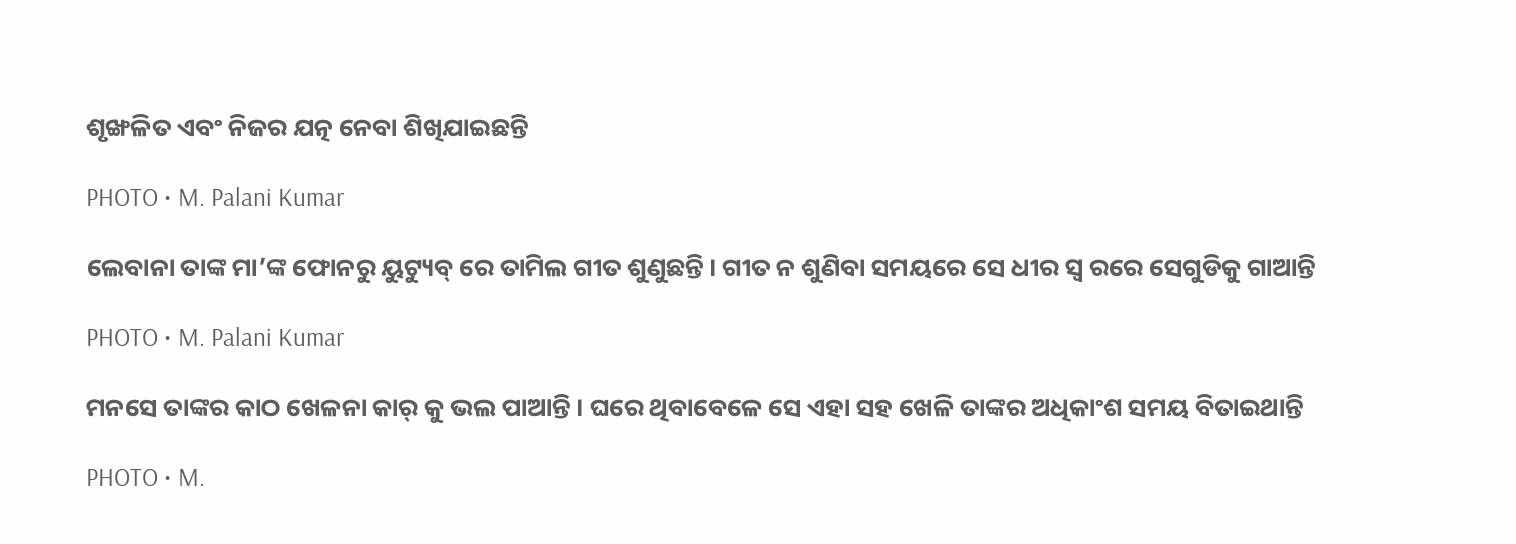ଶୃଙ୍ଖଳିତ ଏବଂ ନିଜର ଯତ୍ନ ନେବା ଶିଖିଯାଇଛନ୍ତି

PHOTO • M. Palani Kumar

ଲେବାନା ତାଙ୍କ ମା’ଙ୍କ ଫୋନରୁ ୟୁଟ୍ୟୁବ୍ ରେ ତାମିଲ ଗୀତ ଶୁଣୁଛନ୍ତି । ଗୀତ ନ ଶୁଣିବା ସମୟରେ ସେ ଧୀର ସ୍ୱ ରରେ ସେଗୁଡିକୁ ଗାଆନ୍ତି

PHOTO • M. Palani Kumar

ମନସେ ତାଙ୍କର କାଠ ଖେଳନା କାର୍ କୁ ଭଲ ପାଆନ୍ତି । ଘରେ ଥିବାବେଳେ ସେ ଏହା ସହ ଖେଳି ତାଙ୍କର ଅଧିକାଂଶ ସମୟ ବିତାଇଥାନ୍ତି

PHOTO • M.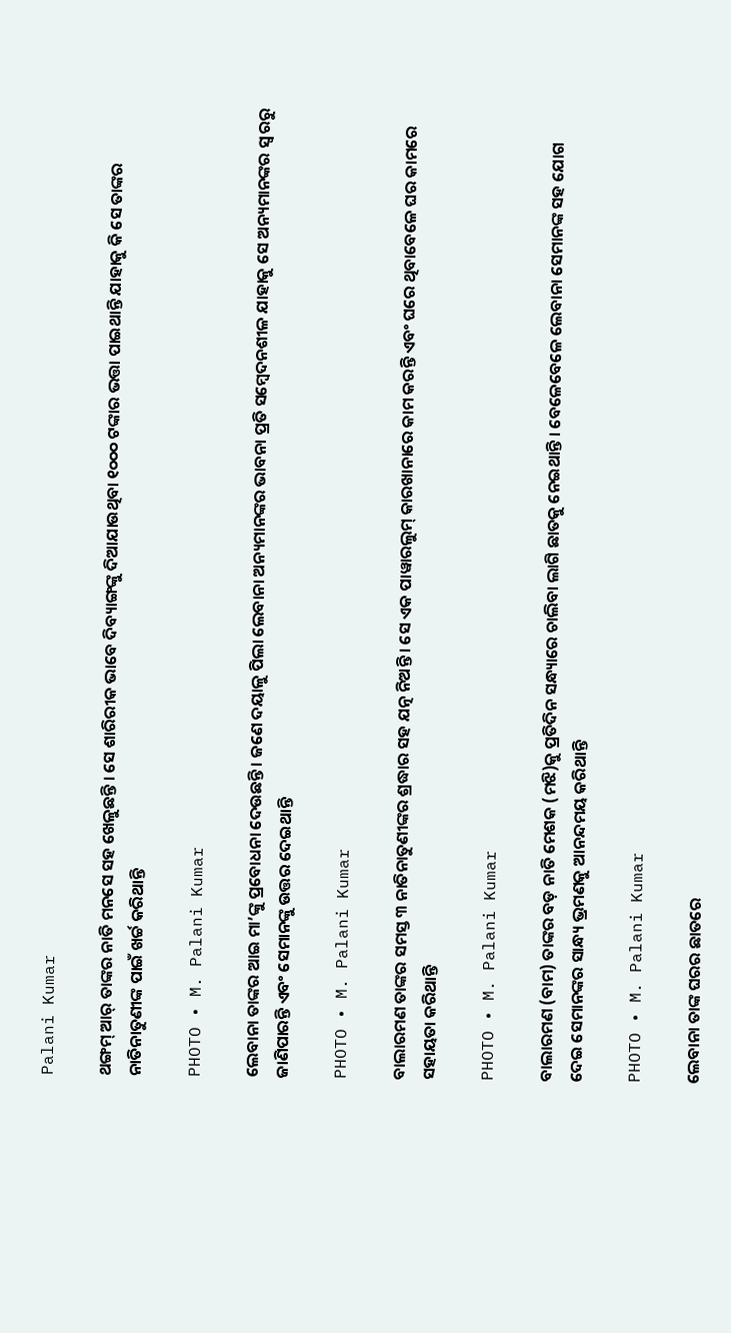Palani Kumar

ଥଙ୍ଗମ୍ ଆର୍ ତାଙ୍କର ନାତି ମନସେ ସହ ଖେଳୁଛନ୍ତି । ସେ ଶାରିରୀକ ଭାବେ ଦିବ୍ୟାଙ୍ଗଙ୍କୁ ଦିଆଯାଉଥିବା ୧୦୦୦ ଟଙ୍କାର ଭତ୍ତା ପାଇଥାନ୍ତି ଯାହାକୁ କି ସେ ତାଙ୍କର ନାତିନାତୁଣୀଙ୍କ ପାଇଁ ଖର୍ଚ୍ଚ କରିଥାନ୍ତି

PHOTO • M. Palani Kumar

ଲେବାନା ତାଙ୍କର ଆଇ ମା’ଙ୍କୁ ପ୍ରବୋଧନା ଦେଉଛନ୍ତି । ଜଣେ ଦୟାଳୁ ପିଲା ଲେବାନା ଅନ୍ୟମାନଙ୍କର ଭାବନା ପ୍ରତି ସମ୍ବେଦନଶୀଳ ଯାହାକୁ ସେ ଅନ୍ୟମାନଙ୍କର ସ୍ୱ ରରୁ ଜାଣିପାରନ୍ତି ଏବଂ ସେମାନଙ୍କୁ ଉତ୍ତର ଦେଇଥାନ୍ତି

PHOTO • M. Palani Kumar

ବାଲାରମଣ ତାଙ୍କର ସମସ୍ତ ୩ ନାତିନାତୁଣୀଙ୍କର ଶ୍ରଦ୍ଧାର ସହ ଯତ୍ନ ନିଅନ୍ତି । ସେ ଏକ ପାୱାରଲୁମ୍ କାରଖାନାରେ କାମ କରନ୍ତି ଏବଂ ଘରେ ଥିବାବେଳେ ଘର କାମରେ ସହାୟତା କରିଥାନ୍ତି

PHOTO • M. Palani Kumar

ବାଲାରମଣ (ବାମ) ତାଙ୍କର ବଡ଼ ନାତି ମେଶକ (ମଝି)କୁ ପ୍ରତିଦିନ ସନ୍ଧ୍ୟାରେ ଚାଲିବା ଲାଗି ଛାତକୁ ନେଇଥାନ୍ତି । ବେଳେବେଳେ ଲେବାନା ସେମାନଙ୍କ ସହ ଯୋଗ ଦେଇ ସେମାନଙ୍କର ସାନ୍ଧ୍ୟ ଭ୍ରମଣକୁ ଆନନ୍ଦମୟ କରିଥାନ୍ତି

PHOTO • M. Palani Kumar

ଲେବାନା ତାଙ୍କ ଘରର ଛାତରେ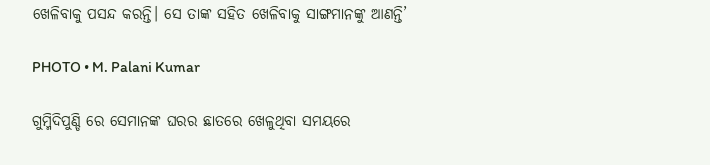ଖେଳିବାକୁ ପସନ୍ଦ କରନ୍ତି। ସେ ତାଙ୍କ ସହିତ ଖେଳିବାକୁ ସାଙ୍ଗମାନଙ୍କୁ ଆଣନ୍ତି’

PHOTO • M. Palani Kumar

ଗୁମ୍ମିଦିପୁଣ୍ଡି ରେ ସେମାନଙ୍କ ଘରର ଛାତରେ ଖେଳୁଥିବା ସମୟରେ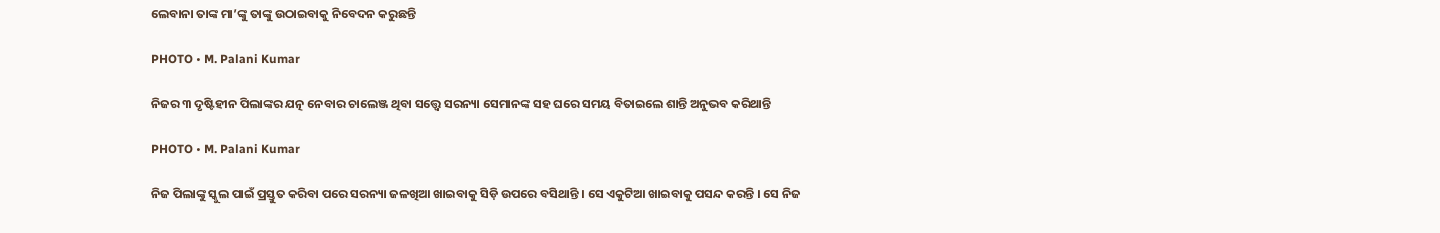ଲେବାନା ତାଙ୍କ ମା’ଙ୍କୁ ତାଙ୍କୁ ଉଠାଇବାକୁ ନିବେଦନ କରୁଛନ୍ତି

PHOTO • M. Palani Kumar

ନିଜର ୩ ଦୃଷ୍ଟିହୀନ ପିଲାଙ୍କର ଯତ୍ନ ନେବାର ଚାଲେଞ୍ଜ ଥିବା ସତ୍ତ୍ୱେ ସରନ୍ୟା ସେମାନଙ୍କ ସହ ଘରେ ସମୟ ବିତାଇଲେ ଶାନ୍ତି ଅନୁଭବ କରିଥାନ୍ତି

PHOTO • M. Palani Kumar

ନିଜ ପିଲାଙ୍କୁ ସ୍କୁଲ ପାଇଁ ପ୍ରସ୍ତୁତ କରିବା ପରେ ସରନ୍ୟା ଜଳଖିଆ ଖାଇବାକୁ ସିଡ଼ି ଉପରେ ବସିଥାନ୍ତି । ସେ ଏକୁଟିଆ ଖାଇବାକୁ ପସନ୍ଦ କରନ୍ତି । ସେ ନିଜ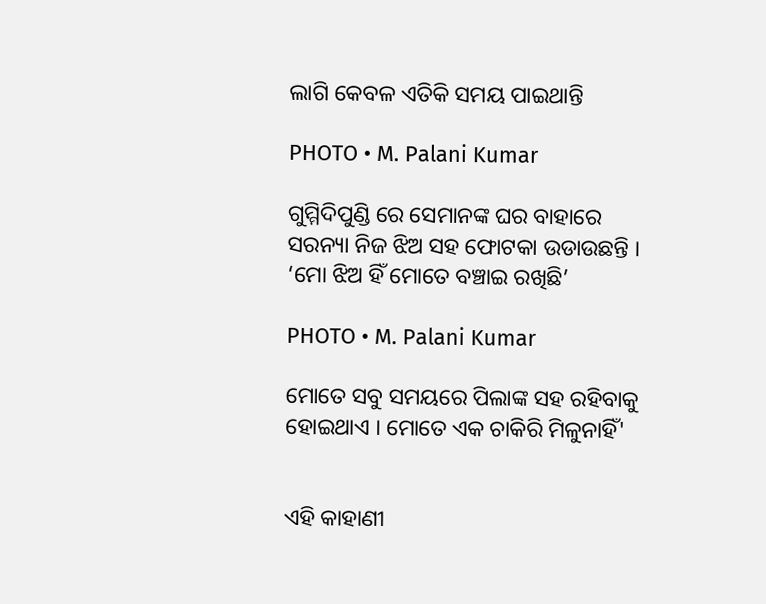ଲାଗି କେବଳ ଏତିକି ସମୟ ପାଇଥାନ୍ତି

PHOTO • M. Palani Kumar

ଗୁମ୍ମିଦିପୁଣ୍ଡି ରେ ସେମାନଙ୍କ ଘର ବାହାରେ ସରନ୍ୟା ନିଜ ଝିଅ ସହ ଫୋଟକା ଉଡାଉଛନ୍ତି । ‘ମୋ ଝିଅ ହିଁ ମୋତେ ବଞ୍ଚାଇ ରଖିଛି’

PHOTO • M. Palani Kumar

ମୋତେ ସବୁ ସମୟରେ ପିଲାଙ୍କ ସହ ରହିବାକୁ ହୋଇଥାଏ । ମୋତେ ଏକ ଚାକିରି ମିଳୁନାହିଁ'


ଏହି କାହାଣୀ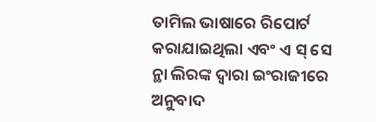ତାମିଲ ଭାଷାରେ ରିପୋର୍ଟ କରାଯାଇଥିଲା ଏବଂ ଏ ସ୍‌ ସେ ନ୍ଥା ଲିରଙ୍କ ଦ୍ୱାରା ଇଂରାଜୀରେ ଅନୁବାଦ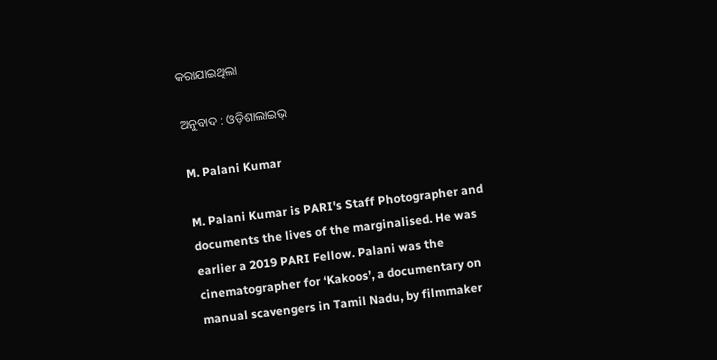କରାଯାଇଥିଲା

ଅନୁବାଦ : ଓଡ଼ିଶାଲାଇଭ୍‍

M. Palani Kumar

M. Palani Kumar is PARI's Staff Photographer and documents the lives of the marginalised. He was earlier a 2019 PARI Fellow. Palani was the cinematographer for ‘Kakoos’, a documentary on manual scavengers in Tamil Nadu, by filmmaker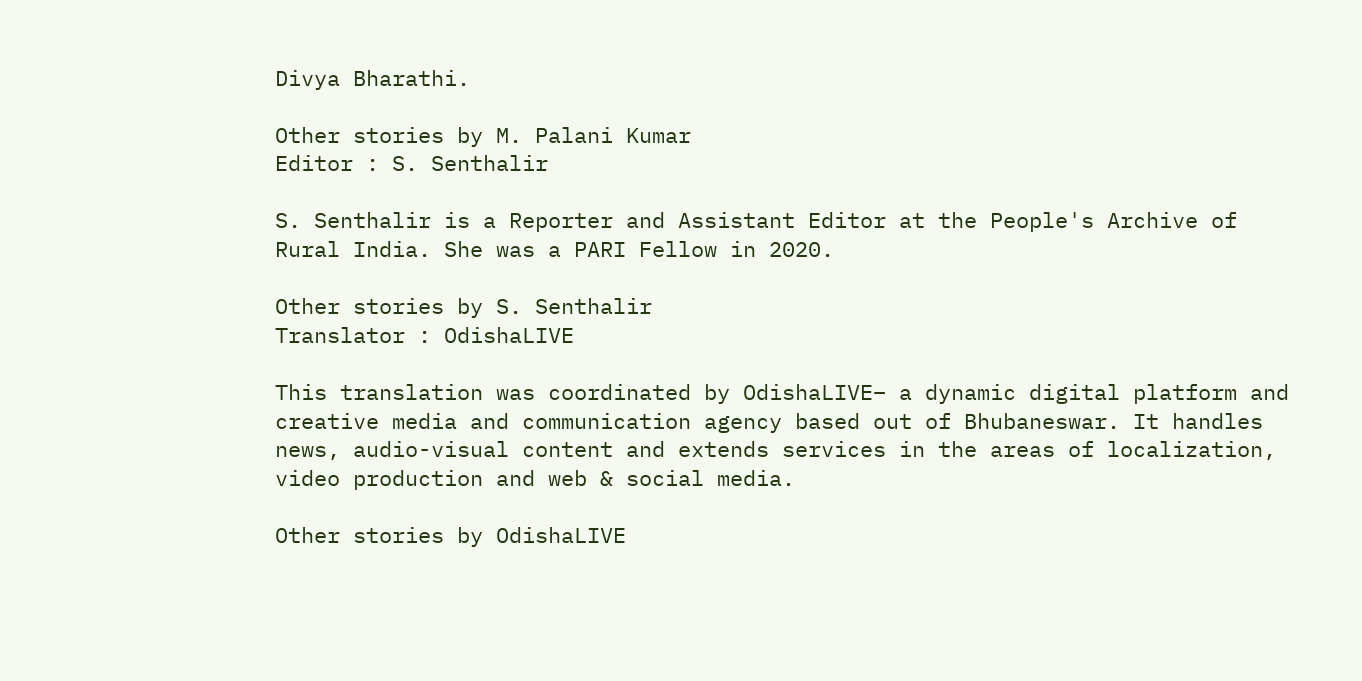Divya Bharathi.

Other stories by M. Palani Kumar
Editor : S. Senthalir

S. Senthalir is a Reporter and Assistant Editor at the People's Archive of Rural India. She was a PARI Fellow in 2020.

Other stories by S. Senthalir
Translator : OdishaLIVE

This translation was coordinated by OdishaLIVE– a dynamic digital platform and creative media and communication agency based out of Bhubaneswar. It handles news, audio-visual content and extends services in the areas of localization, video production and web & social media.

Other stories by OdishaLIVE